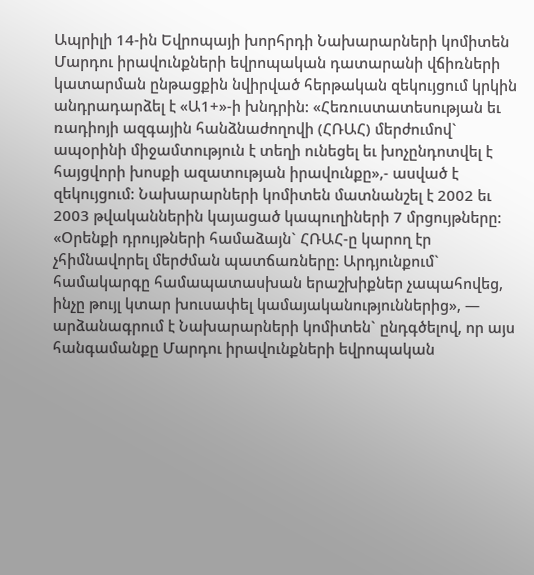Ապրիլի 14-ին Եվրոպայի խորհրդի Նախարարների կոմիտեն Մարդու իրավունքների եվրոպական դատարանի վճիռների կատարման ընթացքին նվիրված հերթական զեկույցում կրկին անդրադարձել է «Ա1+»-ի խնդրին: «Հեռուստատեսության եւ ռադիոյի ազգային հանձնաժողովի (ՀՌԱՀ) մերժումով` ապօրինի միջամտություն է տեղի ունեցել եւ խոչընդոտվել է հայցվորի խոսքի ազատության իրավունքը»,- ասված է զեկույցում: Նախարարների կոմիտեն մատնանշել է 2002 եւ 2003 թվականներին կայացած կապուղիների 7 մրցույթները: «Օրենքի դրույթների համաձայն` ՀՌԱՀ-ը կարող էր չհիմնավորել մերժման պատճառները: Արդյունքում` համակարգը համապատասխան երաշխիքներ չապահովեց, ինչը թույլ կտար խուսափել կամայականություններից», — արձանագրում է Նախարարների կոմիտեն` ընդգծելով, որ այս հանգամանքը Մարդու իրավունքների եվրոպական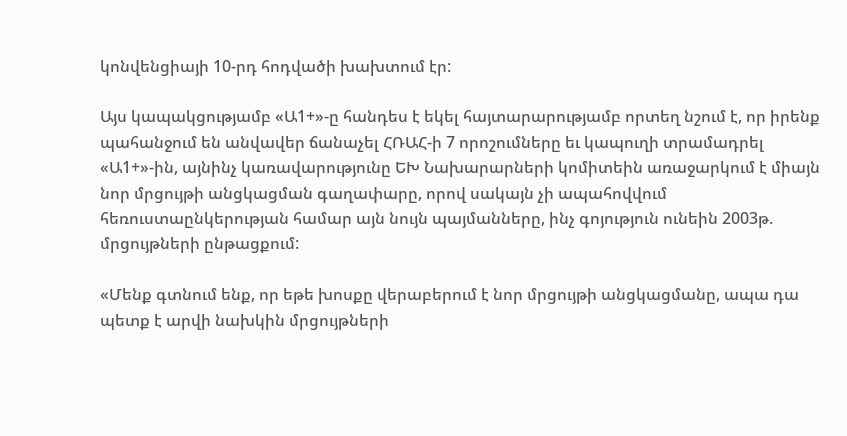կոնվենցիայի 10-րդ հոդվածի խախտում էր:

Այս կապակցությամբ «Ա1+»-ը հանդես է եկել հայտարարությամբ որտեղ նշում է, որ իրենք պահանջում են անվավեր ճանաչել ՀՌԱՀ-ի 7 որոշումները եւ կապուղի տրամադրել «Ա1+»-ին, այնինչ կառավարությունը ԵԽ Նախարարների կոմիտեին առաջարկում է միայն նոր մրցույթի անցկացման գաղափարը, որով սակայն չի ապահովվում հեռուստաընկերության համար այն նույն պայմանները, ինչ գոյություն ունեին 2003թ. մրցույթների ընթացքում:

«Մենք գտնում ենք, որ եթե խոսքը վերաբերում է նոր մրցույթի անցկացմանը, ապա դա պետք է արվի նախկին մրցույթների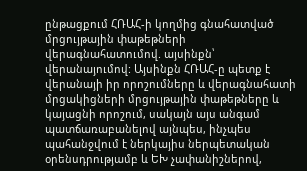ընթացքում ՀՌԱՀ-ի կողմից գնահատված մրցույթային փաթեթների վերագնահատումով. այսինքն՝ վերանայումով: Այսինքն ՀՌԱՀ-ը պետք է վերանայի իր որոշումները և վերագնահատի մրցակիցների մրցույթային փաթեթները և կայացնի որոշում, սակայն այս անգամ պատճառաբանելով այնպես, ինչպես պահանջվում է ներկայիս ներպետական օրենսդրությամբ և ԵԽ չափանիշներով,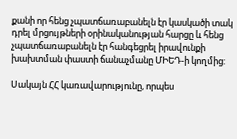քանի որ հենց չպատճառաբանելն էր կասկածի տակ դրել մրցույթների օրինականության հարցը և հենց չպատճառաբանելն էր հանգեցրել իրավունքի խախտման փաստի ճանաչմանը ՄԻԵԴ-ի կողմից:

Սակայն ՀՀ կառավարությունը, որպես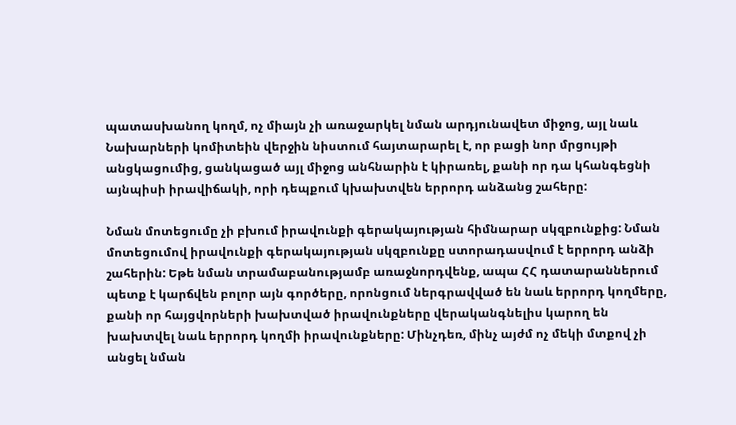պատասխանող կողմ, ոչ միայն չի առաջարկել նման արդյունավետ միջոց, այլ նաև Նախարների կոմիտեին վերջին նիստում հայտարարել է, որ բացի նոր մրցույթի անցկացումից, ցանկացած այլ միջոց անհնարին է կիրառել, քանի որ դա կհանգեցնի այնպիսի իրավիճակի, որի դեպքում կխախտվեն երրորդ անձանց շահերը:

Նման մոտեցումը չի բխում իրավունքի գերակայության հիմնարար սկզբունքից: Նման մոտեցումով իրավունքի գերակայության սկզբունքը ստորադասվում է երրորդ անձի շահերին: Եթե նման տրամաբանությամբ առաջնորդվենք, ապա ՀՀ դատարաններում պետք է կարճվեն բոլոր այն գործերը, որոնցում ներգրավված են նաև երրորդ կողմերը, քանի որ հայցվորների խախտված իրավունքները վերականգնելիս կարող են խախտվել նաև երրորդ կողմի իրավունքները: Մինչդեռ, մինչ այժմ ոչ մեկի մտքով չի անցել նման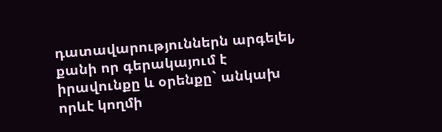դատավարություններն արգելել, քանի որ գերակայում է իրավունքը և օրենքը` անկախ որևէ կողմի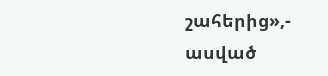շահերից»,- ասված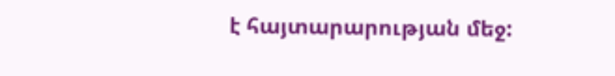է հայտարարության մեջ: